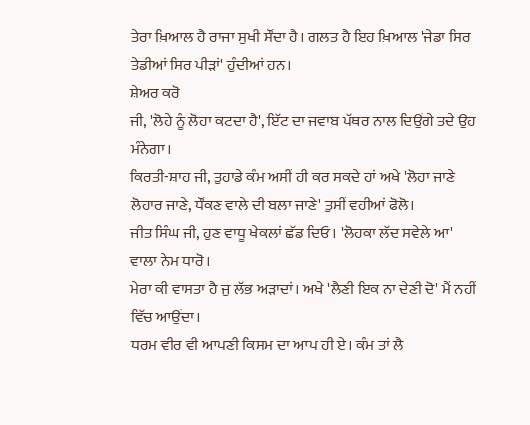ਤੇਰਾ ਖ਼ਿਆਲ ਹੈ ਰਾਜਾ ਸੁਖੀ ਸੌਂਦਾ ਹੈ। ਗਲਤ ਹੈ ਇਹ ਖ਼ਿਆਲ 'ਜੇਡਾ ਸਿਰ ਤੇਡੀਆਂ ਸਿਰ ਪੀੜਾਂ' ਹੁੰਦੀਆਂ ਹਨ।
ਸ਼ੇਅਰ ਕਰੋ
ਜੀ, 'ਲੋਹੇ ਨੂੰ ਲੋਹਾ ਕਟਦਾ ਹੈ', ਇੱਟ ਦਾ ਜਵਾਬ ਪੱਥਰ ਨਾਲ ਦਿਉਂਗੇ ਤਦੇ ਉਹ ਮੰਨੇਗਾ।
ਕਿਰਤੀ-ਸ਼ਾਹ ਜੀ, ਤੁਹਾਡੇ ਕੰਮ ਅਸੀਂ ਹੀ ਕਰ ਸਕਦੇ ਹਾਂ ਅਖੇ 'ਲੋਹਾ ਜਾਣੇ ਲੋਹਾਰ ਜਾਣੇ, ਧੌਂਕਣ ਵਾਲੇ ਦੀ ਬਲਾ ਜਾਣੇ' ਤੁਸੀਂ ਵਹੀਆਂ ਫੋਲੋ।
ਜੀਤ ਸਿੰਘ ਜੀ, ਹੁਣ ਵਾਧੂ ਖੇਕਲਾਂ ਛੱਡ ਦਿਓ। 'ਲੋਹਕਾ ਲੱਦ ਸਵੇਲੇ ਆ' ਵਾਲਾ ਨੇਮ ਧਾਰੋ।
ਮੇਰਾ ਕੀ ਵਾਸਤਾ ਹੈ ਜੁ ਲੱਭ ਅੜਾਦਾਂ। ਅਖੇ 'ਲੈਣੀ ਇਕ ਨਾ ਦੇਣੀ ਦੋ' ਮੈਂ ਨਹੀਂ ਵਿੱਚ ਆਉਂਦਾ।
ਧਰਮ ਵੀਰ ਵੀ ਆਪਣੀ ਕਿਸਮ ਦਾ ਆਪ ਹੀ ਏ। ਕੰਮ ਤਾਂ ਲੈ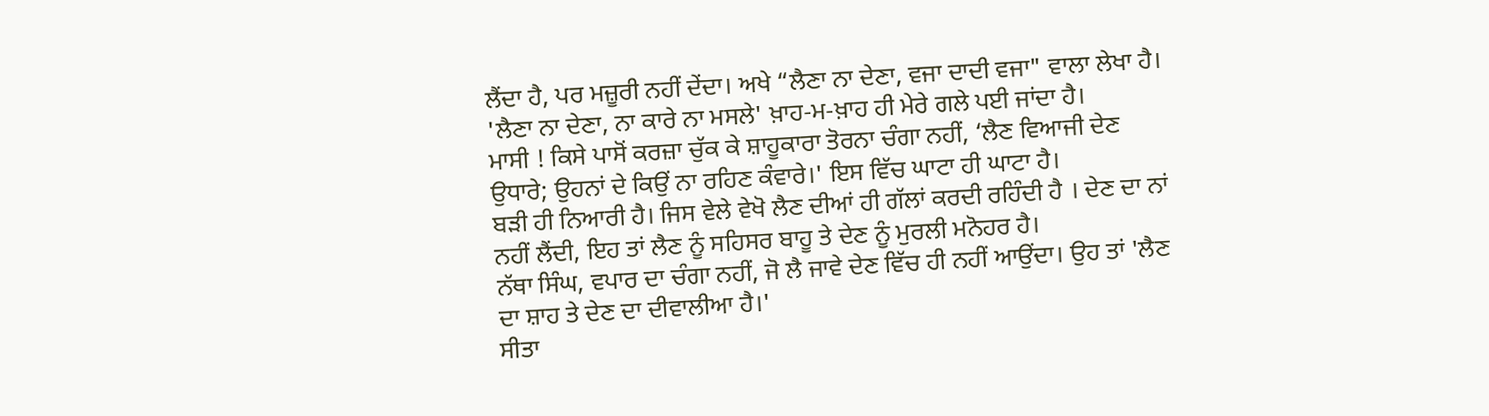ਲੈਂਦਾ ਹੈ, ਪਰ ਮਜ਼ੂਰੀ ਨਹੀਂ ਦੇਂਦਾ। ਅਖੇ “ਲੈਣਾ ਨਾ ਦੇਣਾ, ਵਜਾ ਦਾਦੀ ਵਜਾ" ਵਾਲਾ ਲੇਖਾ ਹੈ।
'ਲੈਣਾ ਨਾ ਦੇਣਾ, ਨਾ ਕਾਰੇ ਨਾ ਮਸਲੇ' ਖ਼ਾਹ-ਮ-ਖ਼ਾਹ ਹੀ ਮੇਰੇ ਗਲੇ ਪਈ ਜਾਂਦਾ ਹੈ।
ਮਾਸੀ ! ਕਿਸੇ ਪਾਸੋਂ ਕਰਜ਼ਾ ਚੁੱਕ ਕੇ ਸ਼ਾਹੂਕਾਰਾ ਤੋਰਨਾ ਚੰਗਾ ਨਹੀਂ, ‘ਲੈਣ ਵਿਆਜੀ ਦੇਣ ਉਧਾਰੇ; ਉਹਨਾਂ ਦੇ ਕਿਉਂ ਨਾ ਰਹਿਣ ਕੰਵਾਰੇ।' ਇਸ ਵਿੱਚ ਘਾਟਾ ਹੀ ਘਾਟਾ ਹੈ।
ਬੜੀ ਹੀ ਨਿਆਰੀ ਹੈ। ਜਿਸ ਵੇਲੇ ਵੇਖੋ ਲੈਣ ਦੀਆਂ ਹੀ ਗੱਲਾਂ ਕਰਦੀ ਰਹਿੰਦੀ ਹੈ । ਦੇਣ ਦਾ ਨਾਂ ਨਹੀਂ ਲੈਂਦੀ, ਇਹ ਤਾਂ ਲੈਣ ਨੂੰ ਸਹਿਸਰ ਬਾਹੂ ਤੇ ਦੇਣ ਨੂੰ ਮੁਰਲੀ ਮਨੋਹਰ ਹੈ।
ਨੱਥਾ ਸਿੰਘ, ਵਪਾਰ ਦਾ ਚੰਗਾ ਨਹੀਂ, ਜੋ ਲੈ ਜਾਵੇ ਦੇਣ ਵਿੱਚ ਹੀ ਨਹੀਂ ਆਉਂਦਾ। ਉਹ ਤਾਂ 'ਲੈਣ ਦਾ ਸ਼ਾਹ ਤੇ ਦੇਣ ਦਾ ਦੀਵਾਲੀਆ ਹੈ।'
ਸੀਤਾ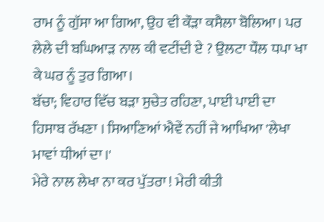ਰਾਮ ਨੂੰ ਗੁੱਸਾ ਆ ਗਿਆ, ਉਹ ਵੀ ਕੌੜਾ ਕਸੈਲਾ ਬੋਲਿਆ। ਪਰ ਲੇਲੇ ਦੀ ਬਘਿਆੜ ਨਾਲ ਕੀ ਵਟੀਂਦੀ ਏ ? ਉਲਟਾ ਧੌਲ ਧਪਾ ਖਾ ਕੇ ਘਰ ਨੂੰ ਤੁਰ ਗਿਆ।
ਬੱਚਾ; ਵਿਹਾਰ ਵਿੱਚ ਬੜਾ ਸੁਚੇਤ ਰਹਿਣਾ, ਪਾਈ ਪਾਈ ਦਾ ਹਿਸਾਬ ਰੱਖਣਾ । ਸਿਆਣਿਆਂ ਐਵੇਂ ਨਹੀਂ ਜੇ ਆਖਿਆ 'ਲੇਖਾ ਮਾਵਾਂ ਧੀਆਂ ਦਾ।'
ਮੇਰੇ ਨਾਲ ਲੇਖਾ ਨਾ ਕਰ ਪੁੱਤਰਾ ! ਮੇਰੀ ਕੀਤੀ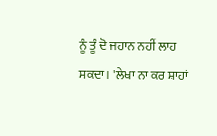ਨੂੰ ਤੂੰ ਦੋ ਜਹਾਨ ਨਹੀਂ ਲਾਹ ਸਕਦਾ। 'ਲੇਖਾ ਨਾ ਕਰ ਸ਼ਾਹਾਂ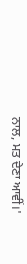ਨਾਲ, ਮਤ ਦੇਣਾ ਆਵੀਂ।'